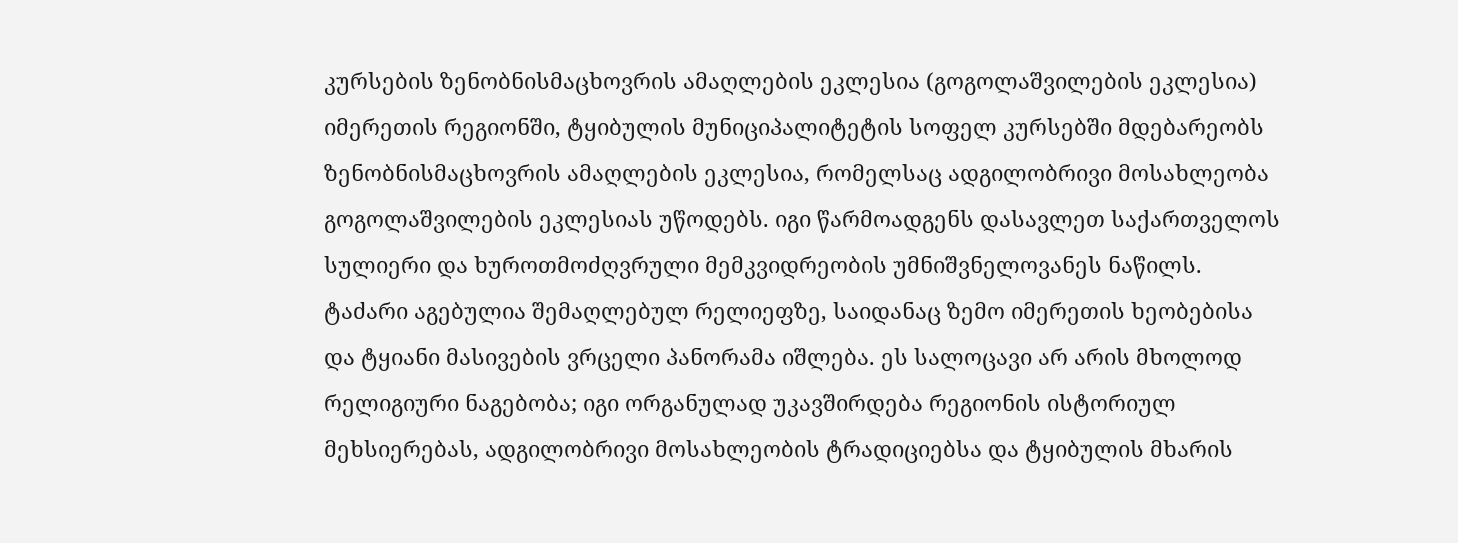კურსების ზენობნისმაცხოვრის ამაღლების ეკლესია (გოგოლაშვილების ეკლესია)
იმერეთის რეგიონში, ტყიბულის მუნიციპალიტეტის სოფელ კურსებში მდებარეობს ზენობნისმაცხოვრის ამაღლების ეკლესია, რომელსაც ადგილობრივი მოსახლეობა გოგოლაშვილების ეკლესიას უწოდებს. იგი წარმოადგენს დასავლეთ საქართველოს სულიერი და ხუროთმოძღვრული მემკვიდრეობის უმნიშვნელოვანეს ნაწილს. ტაძარი აგებულია შემაღლებულ რელიეფზე, საიდანაც ზემო იმერეთის ხეობებისა და ტყიანი მასივების ვრცელი პანორამა იშლება. ეს სალოცავი არ არის მხოლოდ რელიგიური ნაგებობა; იგი ორგანულად უკავშირდება რეგიონის ისტორიულ მეხსიერებას, ადგილობრივი მოსახლეობის ტრადიციებსა და ტყიბულის მხარის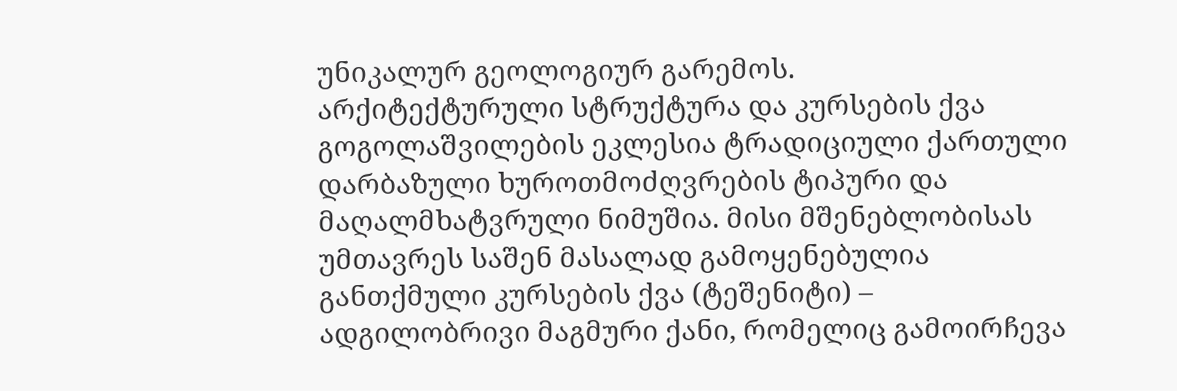უნიკალურ გეოლოგიურ გარემოს.
არქიტექტურული სტრუქტურა და კურსების ქვა
გოგოლაშვილების ეკლესია ტრადიციული ქართული დარბაზული ხუროთმოძღვრების ტიპური და მაღალმხატვრული ნიმუშია. მისი მშენებლობისას უმთავრეს საშენ მასალად გამოყენებულია განთქმული კურსების ქვა (ტეშენიტი) – ადგილობრივი მაგმური ქანი, რომელიც გამოირჩევა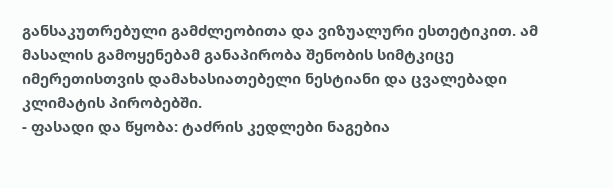განსაკუთრებული გამძლეობითა და ვიზუალური ესთეტიკით. ამ მასალის გამოყენებამ განაპირობა შენობის სიმტკიცე იმერეთისთვის დამახასიათებელი ნესტიანი და ცვალებადი კლიმატის პირობებში.
- ფასადი და წყობა: ტაძრის კედლები ნაგებია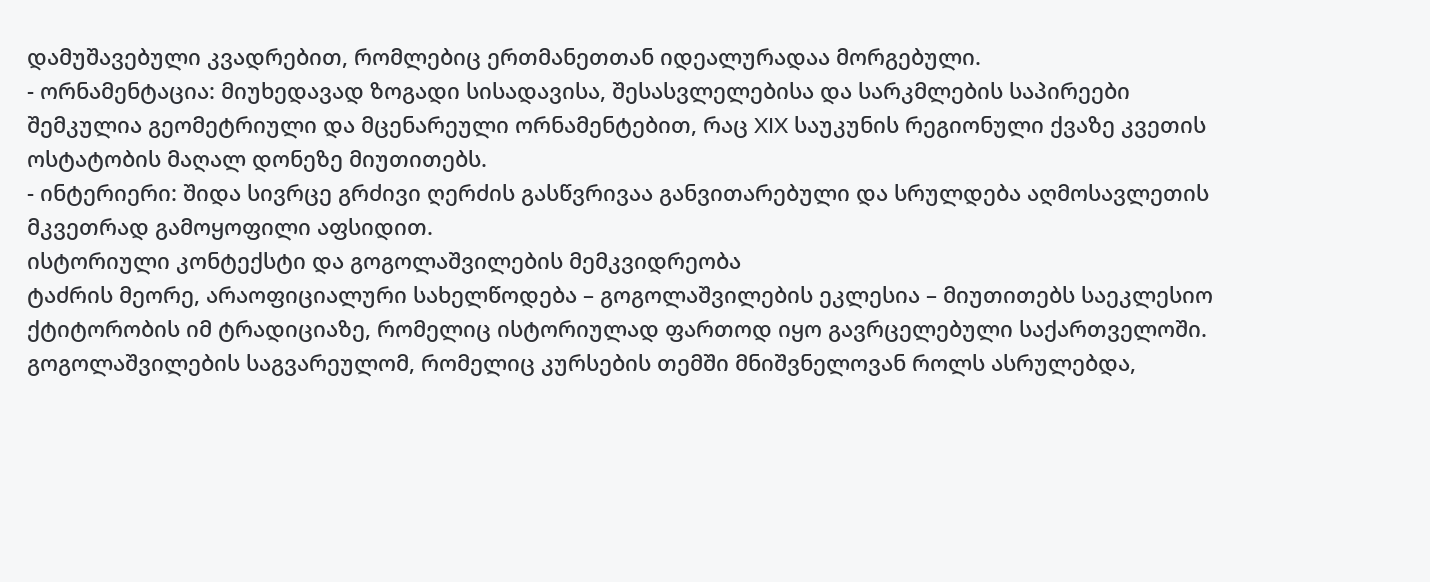დამუშავებული კვადრებით, რომლებიც ერთმანეთთან იდეალურადაა მორგებული.
- ორნამენტაცია: მიუხედავად ზოგადი სისადავისა, შესასვლელებისა და სარკმლების საპირეები შემკულია გეომეტრიული და მცენარეული ორნამენტებით, რაც XIX საუკუნის რეგიონული ქვაზე კვეთის ოსტატობის მაღალ დონეზე მიუთითებს.
- ინტერიერი: შიდა სივრცე გრძივი ღერძის გასწვრივაა განვითარებული და სრულდება აღმოსავლეთის მკვეთრად გამოყოფილი აფსიდით.
ისტორიული კონტექსტი და გოგოლაშვილების მემკვიდრეობა
ტაძრის მეორე, არაოფიციალური სახელწოდება – გოგოლაშვილების ეკლესია – მიუთითებს საეკლესიო ქტიტორობის იმ ტრადიციაზე, რომელიც ისტორიულად ფართოდ იყო გავრცელებული საქართველოში. გოგოლაშვილების საგვარეულომ, რომელიც კურსების თემში მნიშვნელოვან როლს ასრულებდა,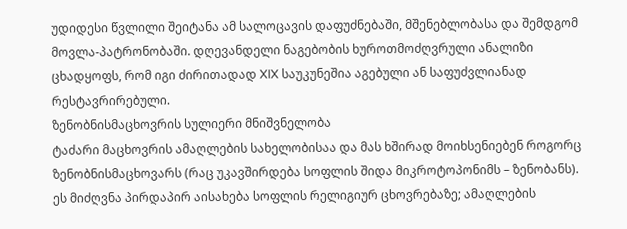უდიდესი წვლილი შეიტანა ამ სალოცავის დაფუძნებაში, მშენებლობასა და შემდგომ მოვლა-პატრონობაში. დღევანდელი ნაგებობის ხუროთმოძღვრული ანალიზი ცხადყოფს, რომ იგი ძირითადად XIX საუკუნეშია აგებული ან საფუძვლიანად რესტავრირებული.
ზენობნისმაცხოვრის სულიერი მნიშვნელობა
ტაძარი მაცხოვრის ამაღლების სახელობისაა და მას ხშირად მოიხსენიებენ როგორც ზენობნისმაცხოვარს (რაც უკავშირდება სოფლის შიდა მიკროტოპონიმს – ზენობანს). ეს მიძღვნა პირდაპირ აისახება სოფლის რელიგიურ ცხოვრებაზე; ამაღლების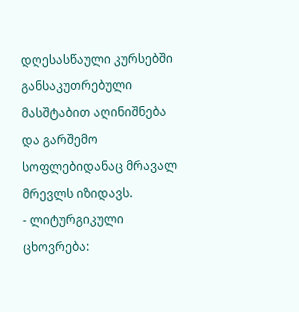დღესასწაული კურსებში განსაკუთრებული მასშტაბით აღინიშნება და გარშემო სოფლებიდანაც მრავალ მრევლს იზიდავს.
- ლიტურგიკული ცხოვრება: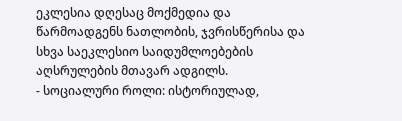ეკლესია დღესაც მოქმედია და წარმოადგენს ნათლობის, ჯვრისწერისა და სხვა საეკლესიო საიდუმლოებების აღსრულების მთავარ ადგილს.
- სოციალური როლი: ისტორიულად,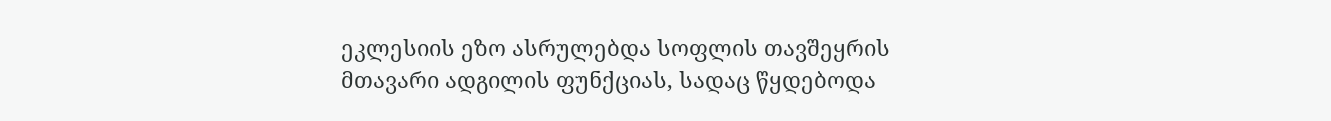ეკლესიის ეზო ასრულებდა სოფლის თავშეყრის მთავარი ადგილის ფუნქციას, სადაც წყდებოდა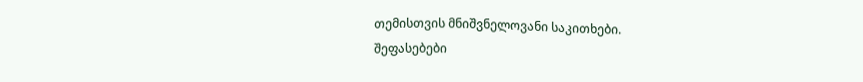თემისთვის მნიშვნელოვანი საკითხები.
შეფასებები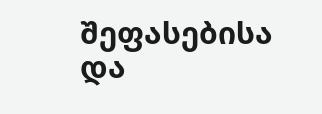შეფასებისა და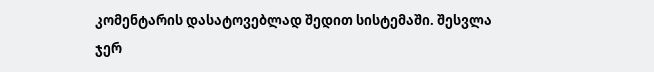კომენტარის დასატოვებლად შედით სისტემაში. შესვლა
ჯერ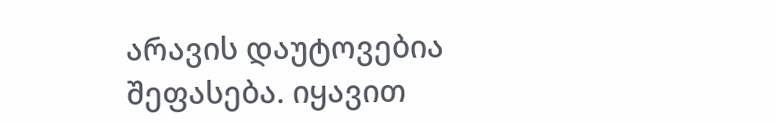არავის დაუტოვებია შეფასება. იყავით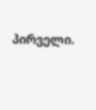პირველი.